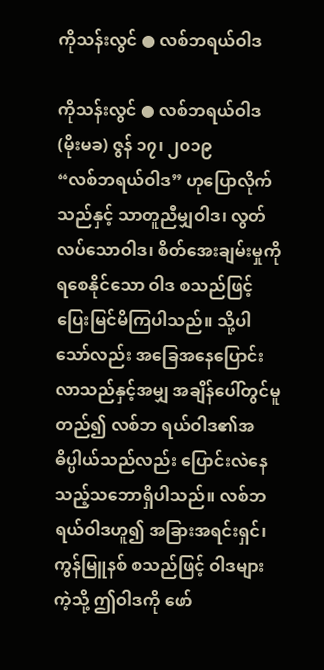ကိုသန်းလွင် ● လစ်ဘရယ်ဝါဒ

ကိုသန်းလွင် ● လစ်ဘရယ်ဝါဒ
(မိုးမခ) ဇွန် ၁၇၊ ၂၀၁၉
“လစ်ဘရယ်ဝါဒ” ဟုပြောလိုက်သည်နှင့် သာတူညီမျှဝါဒ၊ လွတ်လပ်သောဝါဒ၊ စိတ်အေးချမ်းမှုကိုရစေနိုင်သော ဝါဒ စသည်ဖြင့် ပြေးမြင်မိကြပါသည်။ သို့ပါသော်လည်း အခြေအနေပြောင်းလာသည်နှင့်အမျှ အချိန်ပေါ်တွင်မူတည်၍ လစ်ဘ ရယ်ဝါဒ၏အဓိပ္ပါယ်သည်လည်း ပြောင်းလဲနေသည့်သဘောရှိပါသည်။ လစ်ဘရယ်ဝါဒဟူ၍ အခြားအရင်းရှင်၊ ကွန်မြူနစ် စသည်ဖြင့် ဝါဒများကဲ့သို့ ဤဝါဒကို ဖော်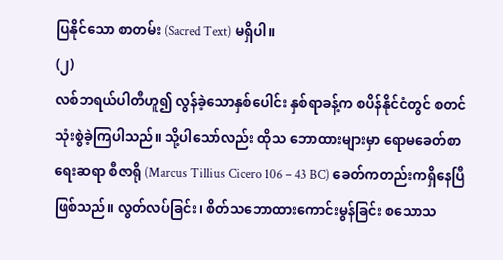ပြနိုင်သော စာတမ်း (Sacred Text) မရှိပါ။
(၂)
လစ်ဘရယ်ပါတီဟူ၍ လွန်ခဲ့သောနှစ်ပေါင်း နှစ်ရာခန့်က စပိန်နိုင်ငံတွင် စတင်သုံးစွဲခဲ့ကြပါသည်။ သို့ပါသော်လည်း ထိုသ ဘောထားများမှာ ရောမခေတ်စာရေးဆရာ စီဇာရို (Marcus Tillius Cicero 106 – 43 BC) ခေတ်ကတည်းကရှိနေပြီ ဖြစ်သည်။ လွတ်လပ်ခြင်း၊ စိတ်သဘောထားကောင်းမွန်ခြင်း စသောသ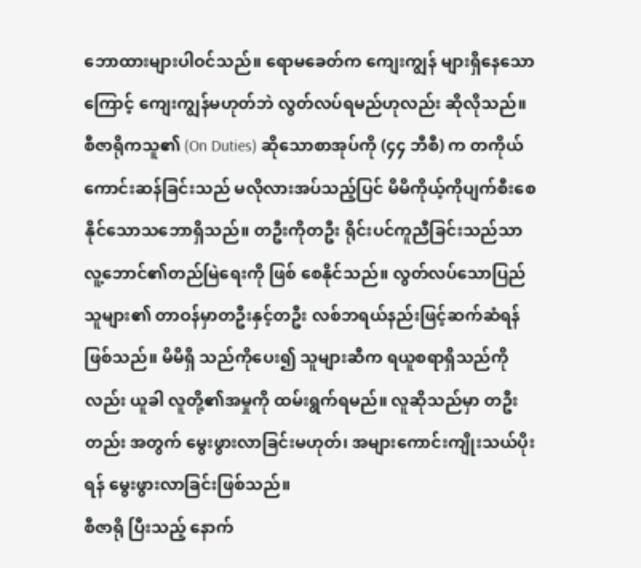ဘောထားများပါဝင်သည်။ ရောမခေတ်က ကျေးကျွန် များရှိနေသောကြောင့် ကျေးကျွန်မဟုတ်ဘဲ လွတ်လပ်ရမည်ဟုလည်း ဆိုလိုသည်။
စီဇာရိုကသူ၏ (On Duties) ဆိုသောစာအုပ်ကို (၄၄ ဘီစီ) က တကိုယ်ကောင်းဆန်ခြင်းသည် မလိုလားအပ်သည့်ပြင် မိမိကိုယ့်ကိုပျက်စီးစေနိုင်သောသဘောရှိသည်။ တဦးကိုတဦး ရိုင်းပင်ကူညီခြင်းသည်သာ လူ့ဘောင်၏တည်မြဲရေးကို ဖြစ် စေနိုင်သည်။ လွတ်လပ်သောပြည်သူများ၏ တာဝန်မှာတဦးနှင့်တဦး လစ်ဘရယ်နည်းဖြင့်ဆက်ဆံရန်ဖြစ်သည်။ မိမိရှိ သည်ကိုပေး၍ သူများဆီက ရယူစရာရှိသည်ကိုလည်း ယူခါ လူတို့၏အမှုကို ထမ်းရွက်ရမည်။ လူဆိုသည်မှာ တဦးတည်း အတွက် မွေးဖွားလာခြင်းမဟုတ်၊ အများကောင်းကျိုးသယ်ပိုးရန် မွေးဖွားလာခြင်းဖြစ်သည်။
စီဇာရို ပြီးသည့် နောက်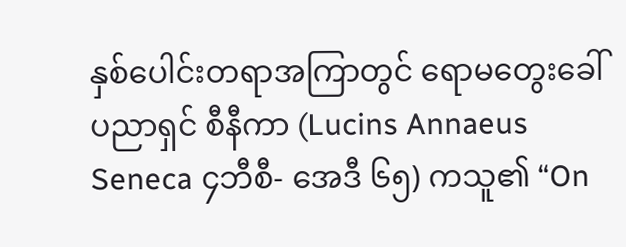နှစ်ပေါင်းတရာအကြာတွင် ရောမတွေးခေါ်ပညာရှင် စီနီကာ (Lucins Annaeus Seneca ၄ဘီစီ- အေဒီ ၆၅) ကသူ၏ “On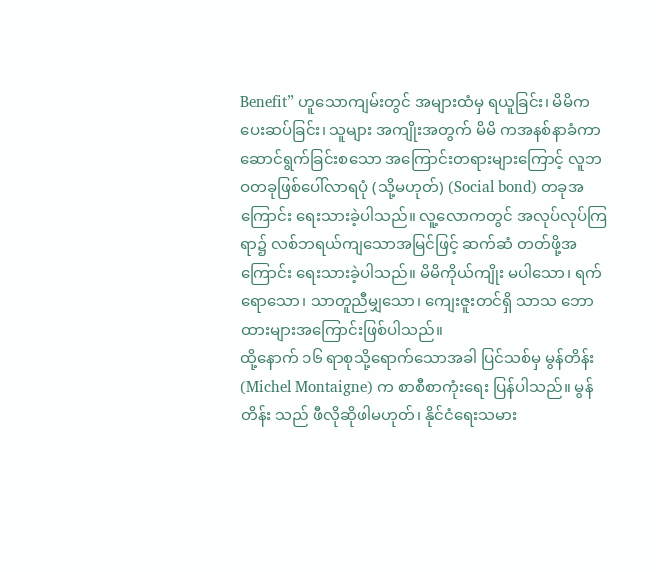Benefit” ဟူသောကျမ်းတွင် အများထံမှ ရယူခြင်း၊ မိမိကပေးဆပ်ခြင်း၊ သူများ အကျိုးအတွက် မိမိ ကအနစ်နာခံကာ ဆောင်ရွက်ခြင်းစသော အကြောင်းတရားများကြောင့် လူဘဝတခုဖြစ်ပေါ်လာရပုံ (သို့မဟုတ်) (Social bond) တခုအကြောင်း ရေးသားခဲ့ပါသည်။ လူ့လောကတွင် အလုပ်လုပ်ကြရာ၌ လစ်ဘရယ်ကျသောအမြင်ဖြင့် ဆက်ဆံ တတ်ဖို့အကြောင်း ရေးသားခဲ့ပါသည်။ မိမိကိုယ်ကျိုး မပါသော၊ ရက်ရောသော၊ သာတူညီမျှသော၊ ကျေးဇူးတင်ရှိ သာသ ဘောထားများအကြောင်းဖြစ်ပါသည်။
ထို့နောက် ၁၆ ရာစုသို့ရောက်သောအခါ ပြင်သစ်မှ မွန်တိန်း (Michel Montaigne) က စာစီစာကုံးရေး ပြန်ပါသည်။ မွန်တိန်း သည် ဖီလိုဆိုဖါမဟုတ်၊ နိုင်ငံရေးသမား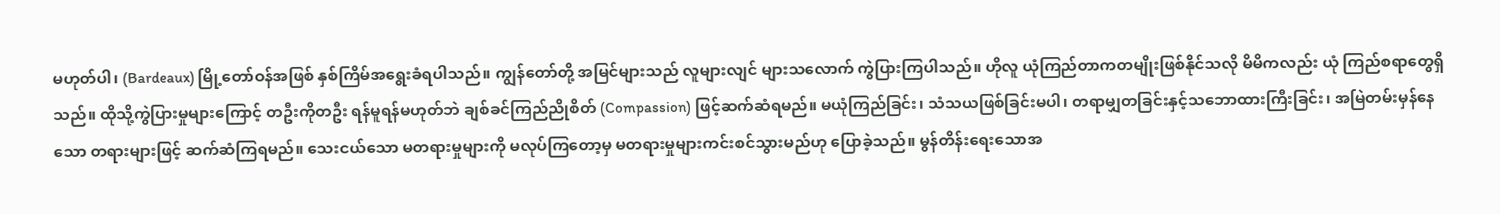မဟုတ်ပါ၊ (Bardeaux) မြို့တော်ဝန်အဖြစ် နှစ်ကြိမ်အရွေးခံရပါသည်။ ကျွန်တော်တို့ အမြင်များသည် လူများလျင် များသလောက် ကွဲပြားကြပါသည်။ ဟိုလူ ယုံကြည်တာကတမျိုးဖြစ်နိုင်သလို မိမိကလည်း ယုံ ကြည်စရာတွေရှိသည်။ ထိုသို့ကွဲပြားမှုများကြောင့် တဦးကိုတဦး ရန်မူရန်မဟုတ်ဘဲ ချစ်ခင်ကြည်ညိုစိတ် (Compassion) ဖြင့်ဆက်ဆံရမည်။ မယုံကြည်ခြင်း၊ သံသယဖြစ်ခြင်းမပါ၊ တရာမျှတခြင်းနှင့်သဘောထားကြီးခြင်း၊ အမြဲတမ်းမှန်နေသော တရားများဖြင့် ဆက်ဆံကြရမည်။ သေးငယ်သော မတရားမှုများကို မလုပ်ကြတော့မှ မတရားမှုများကင်းစင်သွားမည်ဟု ပြောခဲ့သည်။ မွန်တိန်းရေးသောအ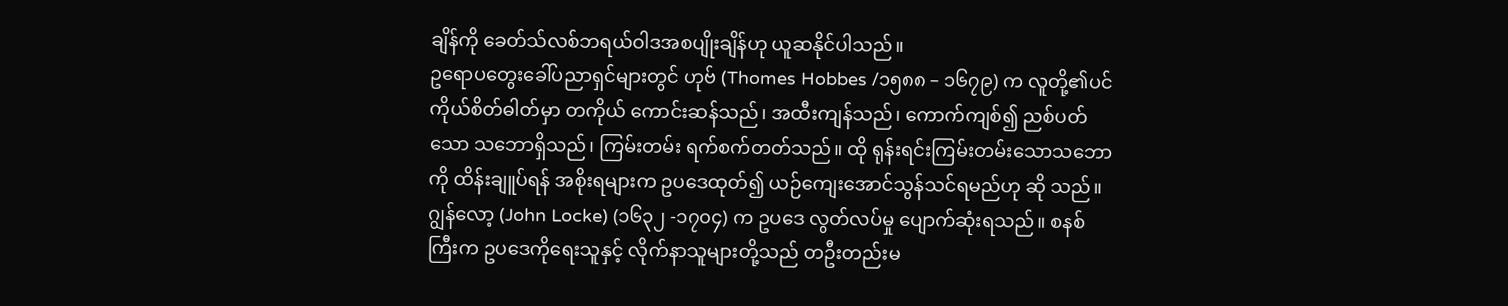ချိန်ကို ခေတ်သ်လစ်ဘရယ်ဝါဒအစပျိုးချိန်ဟု ယူဆနိုင်ပါသည်။
ဥရောပတွေးခေါ်ပညာရှင်များတွင် ဟုဗ် (Thomes Hobbes /၁၅၈၈ – ၁၆၇၉) က လူတို့၏ပင်ကိုယ်စိတ်ဓါတ်မှာ တကိုယ် ကောင်းဆန်သည်၊ အထီးကျန်သည်၊ ကောက်ကျစ်၍ ညစ်ပတ်သော သဘောရှိသည်၊ ကြမ်းတမ်း ရက်စက်တတ်သည်။ ထို ရုန်းရင်းကြမ်းတမ်းသောသဘောကို ထိန်းချူပ်ရန် အစိုးရများက ဥပဒေထုတ်၍ ယဉ်ကျေးအောင်သွန်သင်ရမည်ဟု ဆို သည်။
ဂျွန်လော့ (John Locke) (၁၆၃၂ -၁၇၀၄) က ဥပဒေ လွတ်လပ်မှု ပျောက်ဆုံးရသည်။ စနစ်ကြီးက ဥပဒေကိုရေးသူနှင့် လိုက်နာသူများတို့သည် တဦးတည်းမ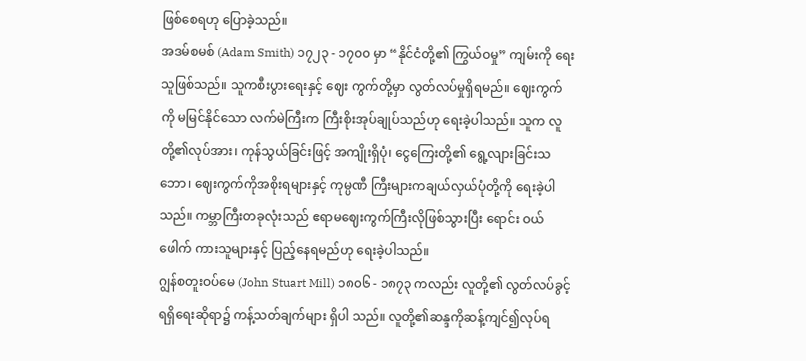ဖြစ်စေရဟု ပြောခဲ့သည်။
အဒမ်စမစ် (Adam Smith) ၁၇၂၃ - ၁၇၀၀ မှာ “နိုင်ငံတို့၏ ကြွယ်ဝမှု” ကျမ်းကို ရေးသူဖြစ်သည်။ သူကစီးပွားရေးနှင့် ဈေး ကွက်တို့မှာ လွတ်လပ်မှုရှိရမည်။ ဈေးကွက်ကို မမြင်နိုင်သော လက်မဲကြီးက ကြီးစိုးအုပ်ချုပ်သည်ဟု ရေးခဲ့ပါသည်။ သူက လူတို့၏လုပ်အား၊ ကုန်သွယ်ခြင်းဖြင့် အကျိုးရှိပုံ၊ ငွေကြေးတို့၏ ရွေ့လျားခြင်းသဘော၊ ဈေးကွက်ကိုအစိုးရများနှင့် ကုမ္ပဏီ ကြီးများကချယ်လှယ်ပုံတို့ကို ရေးခဲ့ပါသည်။ ကမ္ဘာကြီးတခုလုံးသည် ဧရာမဈေးကွက်ကြီးလိုဖြစ်သွားပြီး ရောင်း ဝယ်ဖေါက် ကားသူများနှင့် ပြည့်နေရမည်ဟု ရေးခဲ့ပါသည်။
ဂျွန်စတူးဝပ်မေ (John Stuart Mill) ၁၈၀၆ - ၁၈၇၃ ကလည်း လူတို့၏ လွတ်လပ်ခွင့်ရရှိရေးဆိုရာ၌ ကန့်သတ်ချက်များ ရှိပါ သည်။ လူတို့၏ဆန္ဒကိုဆန့်ကျင်၍လုပ်ရ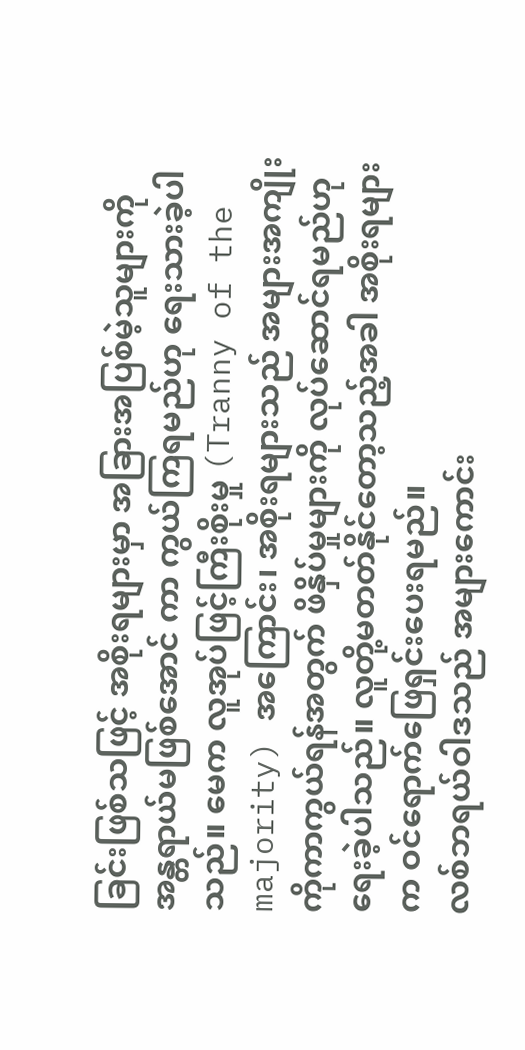ခြင်းဖြစ်သဖြင့် အစိုးရများမှာ အခြားအပြစ်မဲ့သူများကို အန္တရာယ်မဖြစ်အောင် ကာ ကွယ်ကြရမည်ဟု ရေးသားခဲ့ပါသည်။ မေက လူအုပ်ဖြင့်ကြီးစိုးမှု (Tranny of the majority) အကြောင်း၊ အစိုးရများသည် အများအကျိုးကိုကာကွယ်ရန်အတွက် ဖိနှိပ်မှုများကို လုပ်ဆောင်ရမည်ဟု ရေးခဲ့ပါသည်။ လူတို့မတတ်နိုင်တော့သည့်အခါ အစိုးရများက ဝင်ရောက်ဖြေရှင်းပေးရမည်။
လစ်ဘရယ်ဝါဒသည် အများကောင်း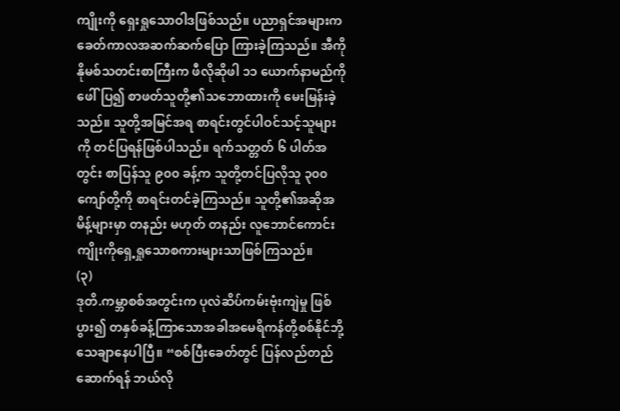ကျိုးကို ရှေးရှုသောဝါဒဖြစ်သည်။ ပညာရှင်အများက ခေတ်ကာလအဆက်ဆက်ပြော ကြားခဲ့ကြသည်။ အီကိုနိုမစ်သတင်းစာကြီးက ဖီလိုဆိုဖါ ၁၁ ယောက်နာမည်ကိုဖေါ်ပြ၍ စာဖတ်သူတို့၏သဘောထားကို မေးမြန်းခဲ့သည်။ သူတို့အမြင်အရ စာရင်းတွင်ပါဝင်သင့်သူများကို တင်ပြရန်ဖြစ်ပါသည်။ ရက်သတ္တတ် ၆ ပါတ်အတွင်း စာပြန်သူ ၉၀၀ ခန့်က သူတို့တင်ပြလိုသူ ၃၀၀ ကျော်တို့ကို စာရင်းတင်ခဲ့ကြသည်။ သူတို့၏အဆိုအမိန့်များမှာ တနည်း မဟုတ် တနည်း လူဘောင်ကောင်းကျိုးကိုရှေ့ရှုသောစကားများသာဖြစ်ကြသည်။
(၃)
ဒုတိ.ကမ္ဘာစစ်အတွင်းက ပုလဲဆိပ်ကမ်းဗုံးကျဲမှု ဖြစ်ပွား၍ တနှစ်ခန့်ကြာသောအခါအမေရိကန်တို့စစ်နိုင်ဘို့ သေချာနေပါပြီ။ “စစ်ပြီးခေတ်တွင် ပြန်လည်တည်ဆောက်ရန် ဘယ်လို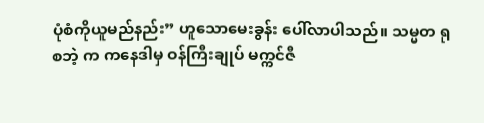ပုံစံကိုယူမည်နည်း” ဟူသောမေးခွန်း ပေါ်လာပါသည်။ သမ္မတ ရုစဘဲ့ က ကနေဒါမှ ဝန်ကြီးချုပ် မက္ကင်ဇီ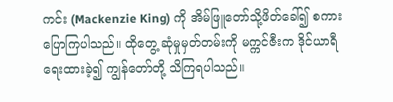ကင်း (Mackenzie King) ကို အိမ်ဖြူတော်သို့ဖိတ်ခေါ်၍ စကားပြောကြပါသည်။ ထိုတွေ့ ဆုံမှုမှတ်တမ်းကို မက္ကင်ဇီးက ဒိုင်ယာရီရေးထားခဲ့၍ ကျွန်တော်တို့ သိကြရပါသည်။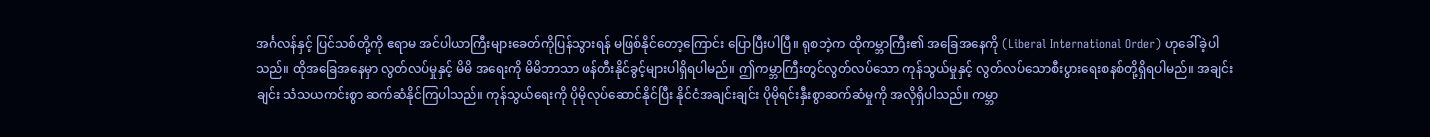အင်္ဂလန်နှင့် ပြင်သစ်တို့ကို ဧရာမ အင်ပါယာကြီးများခေတ်ကိုပြန်သွားရန် မဖြစ်နိုင်တော့ကြောင်း ပြောပြီးပါပြီ။ ရုစဘဲ့က ထိုကမ္ဘာကြီး၏ အခြေအနေကို (Liberal International Order) ဟုခေါ်ခဲ့ပါသည်။ ထိုအခြေအနေမှာ လွတ်လပ်မှုနှင့် မိမိ အရေးကို မိမိဘာသာ ဖန်တီးနိုင်ခွင့်များပါရှိရပါမည်။ ဤကမ္ဘာကြီးတွင်လွတ်လပ်သော ကုန်သွယ်မှုနှင့် လွတ်လပ်သောစီးပွားရေးစနစ်တို့ရှိရပါမည်။ အချင်းချင်း သံသယကင်းစွာ ဆက်ဆံနိုင်ကြပါသည်။ ကုန်သွယ်ရေးကို ပိုမိုလုပ်ဆောင်နိုင်ပြီး နိုင်ငံအချင်းချင်း ပိုမိုရင်းနှီးစွာဆက်ဆံမှုကို အလိုရှိပါသည်။ ကမ္ဘာ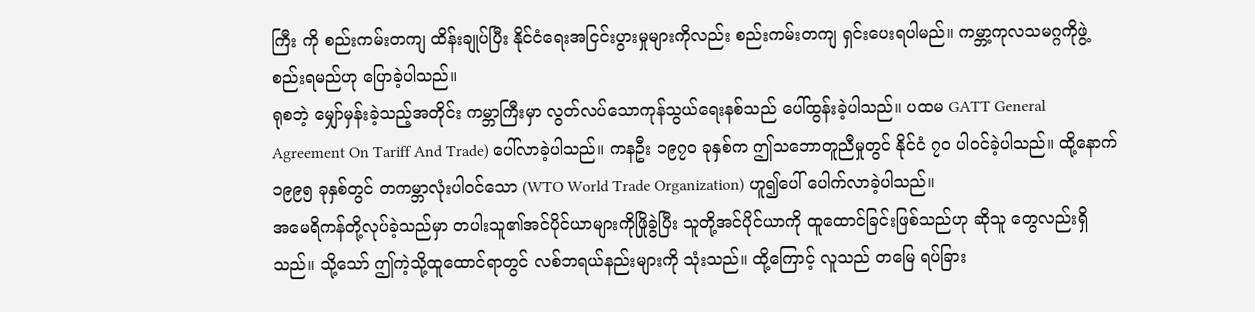ကြီး ကို စည်းကမ်းတကျ ထိန်းချုပ်ပြီး နိုင်ငံရေးအငြင်းပွားမှုများကိုလည်း စည်းကမ်းတကျ ရှင်းပေးရပါမည်။ ကမ္ဘာ့ကုလသမဂ္ဂကိုဖွဲ့စည်းရမည်ဟု ပြောခဲ့ပါသည်။
ရုစဘဲ့ မျှော်မှန်းခဲ့သည့်အတိုင်း ကမ္ဘာကြီးမှာ လွတ်လပ်သောကုန်သွယ်ရေးနစ်သည် ပေါ်ထွန်းခဲ့ပါသည်။ ပထမ GATT General Agreement On Tariff And Trade) ပေါ်လာခဲ့ပါသည်။ ကနဦး ၁၉၇၀ ခုနှစ်က ဤသဘောတူညီမှုတွင် နိုင်ငံ ၇၀ ပါဝင်ခဲ့ပါသည်။ ထို့နောက် ၁၉၉၅ ခုနှစ်တွင် တကမ္ဘာလုံးပါဝင်သော (WTO World Trade Organization) ဟူ၍ပေါ် ပေါက်လာခဲ့ပါသည်။
အမေရိကန်တို့လုပ်ခဲ့သည်မှာ တပါးသူ၏အင်ပိုင်ယာများကိုဖြိုခွဲပြီး သူတို့အင်ပိုင်ယာကို ထူထောင်ခြင်းဖြစ်သည်ဟု ဆိုသူ တွေလည်းရှိသည်။ သို့သော် ဤကဲ့သို့ထူထောင်ရာတွင် လစ်ဘရယ်နည်းများကို သုံးသည်။ ထို့ကြောင့် လူသည် တမြေ ရပ်ခြား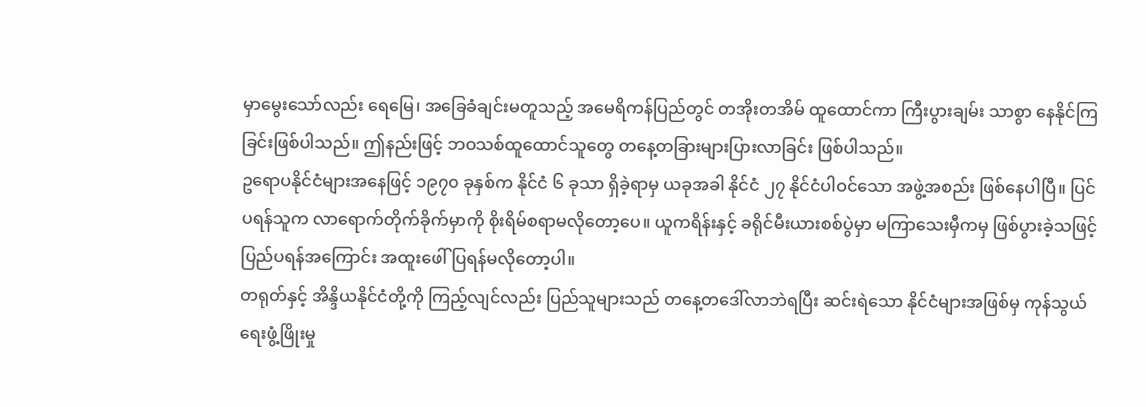မှာမွေးသော်လည်း ရေမြေ၊ အခြေခံချင်းမတူသည့် အမေရိကန်ပြည်တွင် တအိုးတအိမ် ထူထောင်ကာ ကြီးပွားချမ်း သာစွာ နေနိုင်ကြခြင်းဖြစ်ပါသည်။ ဤနည်းဖြင့် ဘဝသစ်ထူထောင်သူတွေ တနေ့တခြားများပြားလာခြင်း ဖြစ်ပါသည်။
ဥရောပနိုင်ငံများအနေဖြင့် ၁၉၇၀ ခုနှစ်က နိုင်ငံ ၆ ခုသာ ရှိခဲ့ရာမှ ယခုအခါ နိုင်ငံ ၂၇ နိုင်ငံပါဝင်သော အဖွဲ့အစည်း ဖြစ်နေပါပြီ။ ပြင်ပရန်သူက လာရောက်တိုက်ခိုက်မှာကို စိုးရိမ်စရာမလိုတော့ပေ။ ယူကရိန်းနှင့် ခရိုင်မီးယားစစ်ပွဲမှာ မကြာသေးမှီကမှ ဖြစ်ပွားခဲ့သဖြင့် ပြည်ပရန်အကြောင်း အထူးဖေါ်ပြရန်မလိုတော့ပါ။
တရုတ်နှင့် အိန္ဒိယနိုင်ငံတို့ကို ကြည့်လျင်လည်း ပြည်သူများသည် တနေ့တဒေါ်လာဘဲရပြီး ဆင်းရဲသော နိုင်ငံများအဖြစ်မှ ကုန်သွယ်ရေးဖွံ့ဖြိုးမှု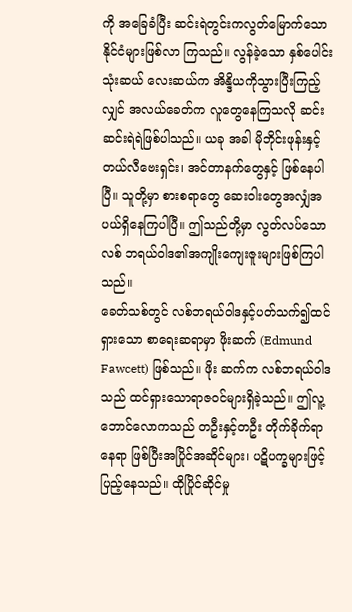ကို အခြေခံပြီး ဆင်းရဲတွင်းကလွတ်မြောက်သော နိုင်ငံများဖြစ်လာ ကြသည်။ လွန်ခဲ့သော နှစ်ပေါင်း သုံးဆယ် လေးဆယ်က အိန္ဒိယကိုသွားပြီးကြည့်လျှင် အလယ်ခေတ်က လူတွေနေကြသလို ဆင်းဆင်းရဲရဲဖြစ်ပါသည်။ ယခု အခါ မိုဘိုင်းဖုန်းနှင့် တယ်လီဗေးရှင်း၊ အင်တာနက်တွေနှင့် ဖြစ်နေပါပြီ။ သူတို့မှာ စားစရာတွေ ဆေးဝါးတွေအလျှံအပယ်ရှိနေကြပါပြီ။ ဤသည်တို့မှာ လွတ်လပ်သောလစ် ဘရယ်ဝါဒ၏အကျိုးကျေးဇူးများဖြစ်ကြပါသည်။
ခေတ်သစ်တွင် လစ်ဘရယ်ဝါဒနှင့်ပတ်သက်၍ထင်ရှားသော စာရေးဆရာမှာ ဖိုးဆက် (Edmund Fawcett) ဖြစ်သည်။ ဖိုး ဆက်က လစ်ဘရယ်ဝါဒသည် ထင်ရှားသောရာဇဝင်များရှိခဲ့သည်။ ဤလူ့ဘောင်လောကသည် တဦးနှင့်တဦး တိုက်ခိုက်ရာ နေရာ ဖြစ်ပြီးအပြိုင်အဆိုင်များ၊ ပဋိပက္ခများဖြင့်ပြည့်နေသည်။ ထိုပြိုင်ဆိုင်မှု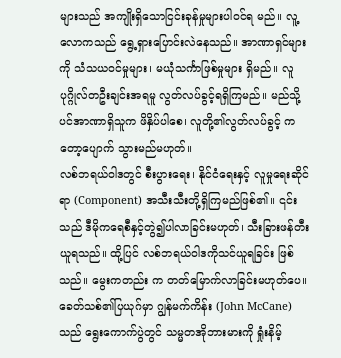များသည် အကျိုးရှိသောငြင်းခုန်မှုများပါဝင်ရ မည်။ လူ့လောကသည် ရွေ့ရှားပြောင်းလဲနေသည်။ အာဏာရှင်များကို သံသယဝင်မှုများ၊ မယုံသင်္ကာဖြစ်မှုများ ရှိမည်။ လူ ပုဂ္ဂိုလ်တဦးချင်းအရမူ လွတ်လပ်ခွင့်ရရှိကြမည်။ မည်သို့ပင်အာဏာရှိသူက ဖိနှိပ်ပါစေ၊ လူတို့၏လွတ်လပ်ခွင့် ကတော့ပျောက် သွားမည်မဟုတ်။
လစ်ဘရယ်ဝါဒတွင် စီးပွားရေး၊ နိုင်ငံရေးနှင့် လူမှုရေးဆိုင်ရာ (Component) အသီးသီးတို့ရှိကြမည်ဖြစ်၏။ ၎င်းသည် ဒီမိုကရေစီနှင့်တွဲ၍ပါလာခြင်းမဟုတ်၊ သီးခြားဖန်တီးယူရသည်။ ထို့ပြင် လစ်ဘရယ်ဝါဒကိုသင်ယူရခြင်း ဖြစ်သည်။ မွေးကတည်း က တတ်မြောက်လာခြင်းမဟုတ်ပေ။
ခေတ်သစ်၏ပြယုဂ်မှာ ဂျွန်မက်ကိန်း (John McCane) သည် ရွေးကောက်ပွဲတွင် သမ္မတအိုဘားမားကို ရှုံးနိမ့်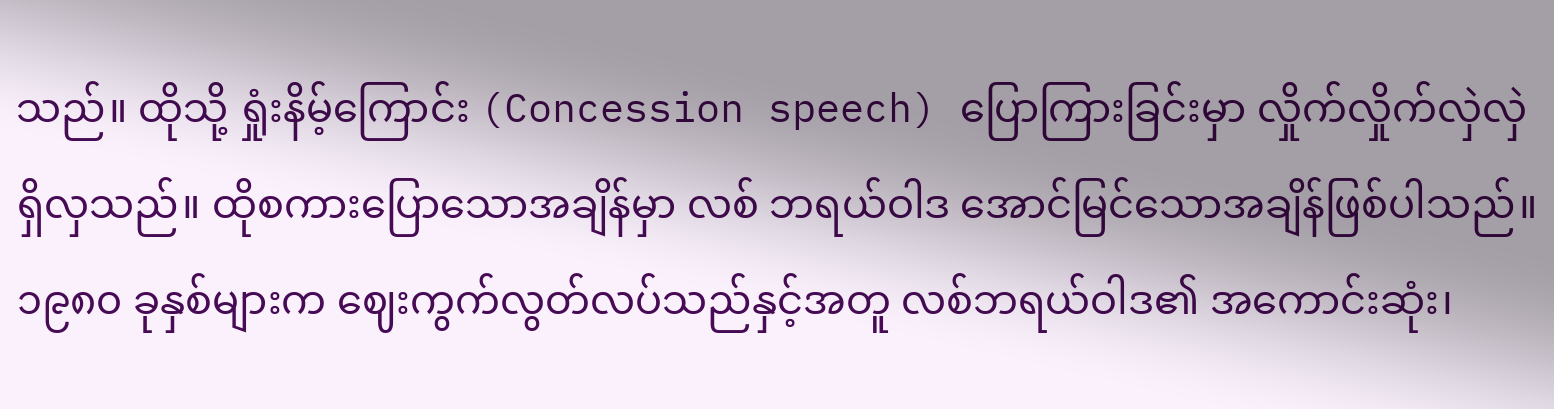သည်။ ထိုသို့ ရှုံးနိမ့်ကြောင်း (Concession speech) ပြောကြားခြင်းမှာ လှိုက်လှိုက်လှဲလှဲ ရှိလှသည်။ ထိုစကားပြောသောအချိန်မှာ လစ် ဘရယ်ဝါဒ အောင်မြင်သောအချိန်ဖြစ်ပါသည်။
၁၉၈၀ ခုနှစ်များက ဈေးကွက်လွတ်လပ်သည်နှင့်အတူ လစ်ဘရယ်ဝါဒ၏ အကောင်းဆုံး၊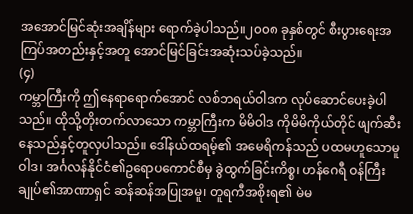အအောင်မြင်ဆုံးအချိန်များ ရောက်ခဲ့ပါသည်။၂၀၀၈ ခုနှစ်တွင် စီးပွားရေးအကြပ်အတည်းနှင့်အတူ အောင်မြင်ခြင်းအဆုံးသပ်ခဲ့သည်။
(၄)
ကမ္ဘာကြီးကို ဤနေရာရောက်အောင် လစ်ဘရယ်ဝါဒက လုပ်ဆောင်ပေးခဲ့ပါသည်။ ထိုသို့တိုးတက်လာသော ကမ္ဘာကြီးက မိမိဝါဒ ကိုမိမိကိုယ်တိုင် ဖျက်ဆီးနေသည်နှင့်တူလှပါသည်။ ဒေါ်နယ်ထရမ့်၏ အမေရိကန်သည် ပထမဟူသောမူဝါဒ၊ အင်္ဂလန်နိုင်ငံ၏ဥရောပကောင်စီမှ ခွဲထွက်ခြင်းကိစ္စ၊ ဟန်ဂေရီ ဝန်ကြီးချုပ်၏အာဏာရှင် ဆန်ဆန်အပြုအမူ၊ တူရကီအစိုးရ၏ မဲမ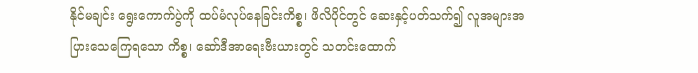နိုင်မချင်း ရွေးကောက်ပွဲကို ထပ်မံလုပ်နေခြင်းကိစ္စ၊ ဖိလိပိုင်တွင် ဆေးနှင့်ပတ်သက်၍ လူအများအပြားသေကြေရသော ကိစ္စ၊ ဆော်ဒီအာရေးဗီးယားတွင် သတင်းထောက်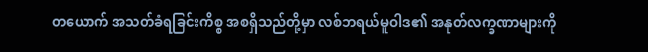တယောက် အသတ်ခံရခြင်းကိစ္စ အစရှိသည်တို့မှာ လစ်ဘရယ်မူဝါဒ၏ အနုတ်လက္ခဏာများကို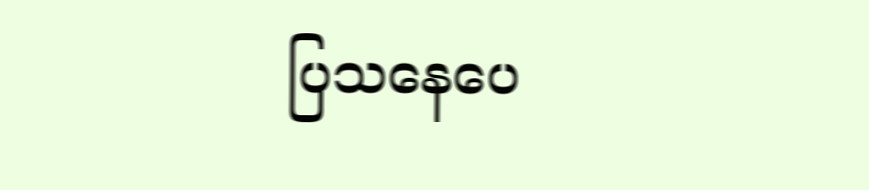ပြသနေပေ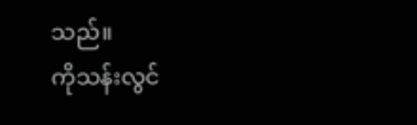သည်။
ကိုသန်းလွင်